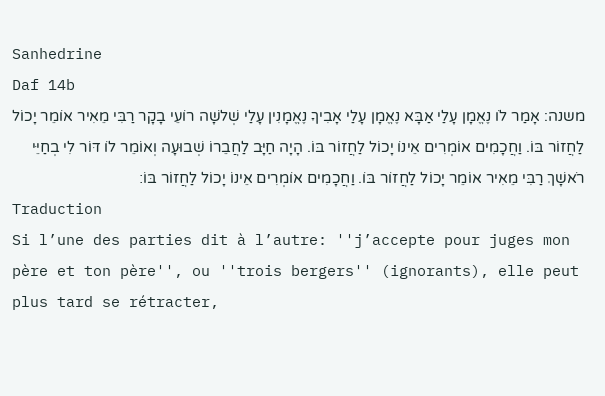Sanhedrine
Daf 14b
משנה: אָמַר לֹו נֶאֱמָן עָלַי אַבָּא נֶאֱמָן עָלַי אָבִיךָ נֶאֱמָנִין עָלַי שְׁלשָׁה רוֹעֵי בָקָר רַבִּי מֵאִיר אוֹמֵר יָכוֹל לַחֲזוֹר בּוֹ. וַחֲכָמִים אוֹמְרִים אֵינוֹ יָכוֹל לַחֲזוֹר בּוֹ. הָיָה חַיָּב לַחֲבֵרוֹ שְׁבוּעָה וְאוֹמֵר לוֹ דּוֹר לִי בְחַיֵּי רֹאשָׁךְ רַבִּי מֵאִיר אוֹמֵר יָכוֹל לַחֲזוֹר בּוֹ. וַחֲכָמִים אוֹמְרִים אֵינוֹ יָכוֹל לַחֲזוֹר בּוֹ׃
Traduction
Si l’une des parties dit à l’autre: ''j’accepte pour juges mon père et ton père'', ou ''trois bergers'' (ignorants), elle peut plus tard se rétracter,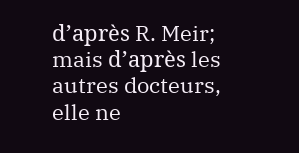d’après R. Meir; mais d’après les autres docteurs, elle ne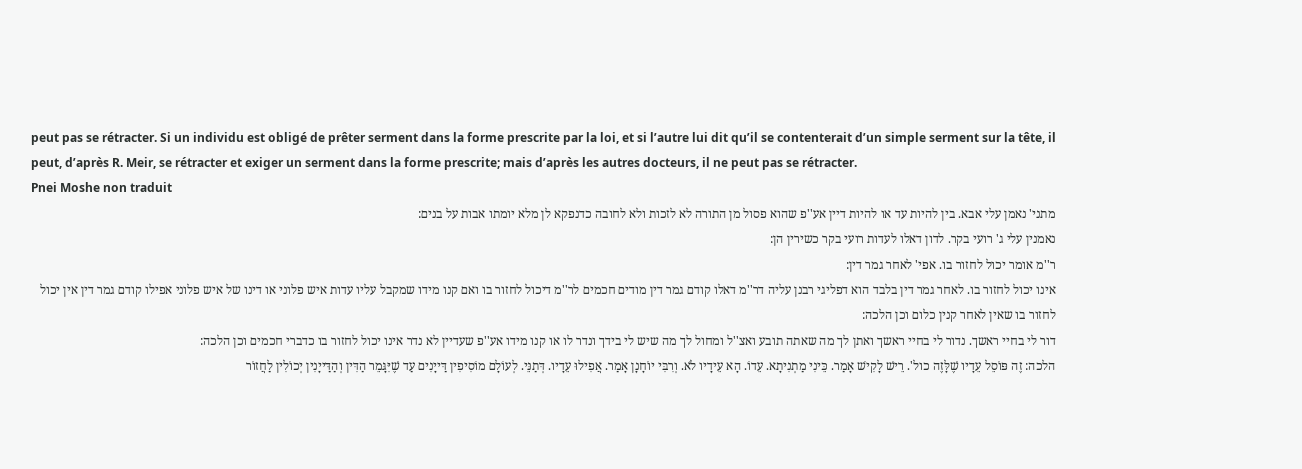peut pas se rétracter. Si un individu est obligé de prêter serment dans la forme prescrite par la loi, et si l’autre lui dit qu’il se contenterait d’un simple serment sur la tête, il peut, d’après R. Meir, se rétracter et exiger un serment dans la forme prescrite; mais d’après les autres docteurs, il ne peut pas se rétracter.
Pnei Moshe non traduit
מתני' נאמן עלי אבא. בין להיות עד או להיות דיין אע''פ שהוא פסול מן התורה לא לזכות ולא לחובה כדנפקא לן מלא יומתו אבות על בנים:
נאמנין עלי ג' רועי בקר. לדון דאלו לעדות רועי בקר כשירין הן:
ר''מ אומר יכול לחזור בו. אפי' לאחר גמר דין:
אינו יכול לחזור בו. לאחר גמר דין בלבד הוא דפליגי רבנן עליה דר''מ דאלו קודם גמר דין מודים חכמים לר''מ דיכול לחזור בו ואם קנו מידו שמקבל עליו עדות איש פלוני או דינו של איש פלוני אפילו קודם גמר דין אין יכול לחזור בו שאין לאחר קנין כלום וכן הלכה:
דור לי בחיי ראשך. נדור לי בחיי ראשך ואתן לך מה שאתה תובע ואצ''ל ומחול לך מה שיש לי בידך ונדר לו או קנו מידו אע''פ שעדיין לא נדר אינו יכול לחזור בו כדברי חכמים וכן הלכה:
הלכה: זֶה פּוֹסֵל עֵדָיו שֶׁלָּזֶה כול'. רֵישׁ לָקִישׁ אָמַר. כֵּינִי מַתְנִיתָא. עֵדוֹ. הָא עֵידָיו לֹא. וְרִבִּי יוֹחָנָן אָמַר. אֲפִילוּ עֵדָיו. דְּתַנֵּי. לְעוֹלָם מוֹסִיפִין דַּייָנִים עַד שֶׁיִּגָּמֵר הַדִּין וְהַדַּייָנִין יְכוֹלִין לַחֲזוֹר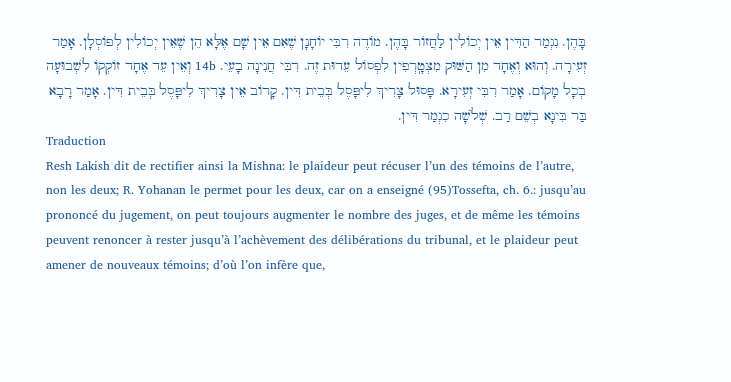בָּהֶן. נִגְמַר הַדִּין אֵין יְכוֹלִין לַחֲזוֹר בָּהֶן. מוֹדֶה רִבִּי יוֹחָנָן שֶׁאִם אֵין שָׁם אֶלָּא הֵן שֶׁאֵין יְכוֹלִין לְפוֹסְלָן. אָמַר זְעִירָה. וְהוּא וְאֶחָד מִן הַשּׁוּק מִצְטָֽרְפִין לִפְסוֹל עֵדוּת זֶה. רִבִּי חֲנִינָה בָעֵי. 14b וְאֵין עֵד אֶחָד זוֹקְקוֹ לִשְׁבוּעָה בְכָל מָקוֹם. אָמַר רִבִּי זְעִירָא. פָּסוּל צָרִיךְ לִיפָּסֶל בְּבֵית דִּין. קָרוֹב אֵין צָרִיךְ לִיפָּסֶל בְּבֵית דִּין. אָמַר רָבָא בַּר בִּינָא בְשֵׁם רַב. שְׁלֹשָׁה כִגְמַר דִּין.
Traduction
Resh Lakish dit de rectifier ainsi la Mishna: le plaideur peut récuser l’un des témoins de l’autre, non les deux; R. Yohanan le permet pour les deux, car on a enseigné (95)Tossefta, ch. 6.: jusqu’au prononcé du jugement, on peut toujours augmenter le nombre des juges, et de même les témoins peuvent renoncer à rester jusqu’à l’achèvement des délibérations du tribunal, et le plaideur peut amener de nouveaux témoins; d’où l’on infère que,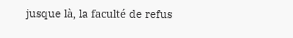jusque là, la faculté de refus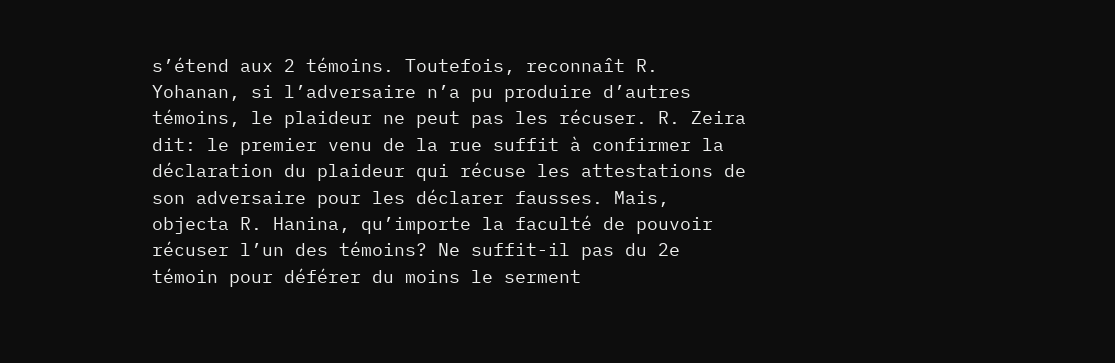s’étend aux 2 témoins. Toutefois, reconnaît R. Yohanan, si l’adversaire n’a pu produire d’autres témoins, le plaideur ne peut pas les récuser. R. Zeira dit: le premier venu de la rue suffit à confirmer la déclaration du plaideur qui récuse les attestations de son adversaire pour les déclarer fausses. Mais, objecta R. Hanina, qu’importe la faculté de pouvoir récuser l’un des témoins? Ne suffit-il pas du 2e témoin pour déférer du moins le serment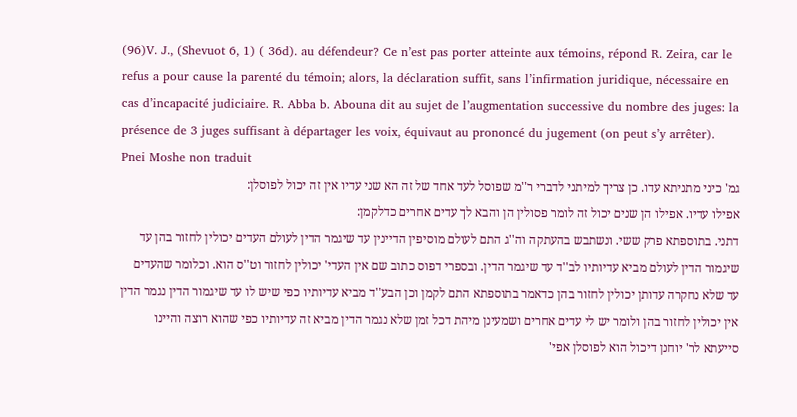(96)V. J., (Shevuot 6, 1) ( 36d). au défendeur? Ce n’est pas porter atteinte aux témoins, répond R. Zeira, car le refus a pour cause la parenté du témoin; alors, la déclaration suffit, sans l’infirmation juridique, nécessaire en cas d’incapacité judiciaire. R. Abba b. Abouna dit au sujet de l’augmentation successive du nombre des juges: la présence de 3 juges suffisant à départager les voix, équivaut au prononcé du jugement (on peut s’y arrêter).
Pnei Moshe non traduit
גמ' כיני מתניתא עדו. כן צריך למיתני לדברי ר''מ שפוסל לעד אחד של זה הא שני עדיו אין זה יכול לפוסלן:
אפילו עדיו. אפילו הן שנים יכול זה לומר פסולין הן והבא לך עדים אחרים כדלקמן:
דתני. בתוספתא פרק ששי. ונשתבש בהעתקה וה''ג התם לעולם מוסיפין הדיינין עד שיגמר הדין לעולם העדים יכולין לחזור בהן עד שיגמור הדין לעולם מביא עדיותיו לב''ד עד שיגמר הדין. ובספרי דפוס כתוב שם אין העדי' יכולין לחזור וט''ס הוא. וכלומר שהעדים עד שלא נחקרה עדותן יכולין לחזור בהן כדאמר בתוספתא התם לקמן וכן הבע''ד מביא עדיותיו כפי שיש לו עד שיגמור הדין נגמר הדין אין יכולין לחזור בהן ולומר יש לי עדים אחרים ושמעינן מיהת דכל זמן שלא נגמר הדין מביא זה עדיותיו כפי שהוא רוצה והיינו סייעתא לר' יוחנן דיכול הוא לפוסלן אפי'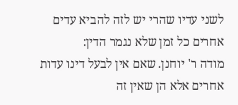לשני עדיו שהרי יש לזה להביא עדים אחרים כל זמן שלא נגמר הדין:
מודה ר' יוחנן. שאם אין לבעל דינו עדות אחרים אלא הן שאין זה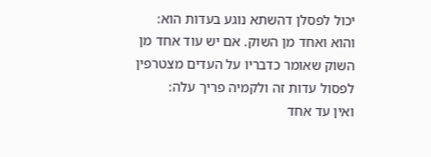יכול לפסלן דהשתא נוגע בעדות הוא:
והוא ואחד מן השוק. אם יש עוד אחד מן השוק שאומר כדבריו על העדים מצטרפין לפסול עדות זה ולקמיה פריך עלה:
ואין עד אחד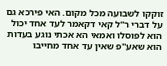זוקקו לשבועה מכל מקום. האי פירכא גם על דברי ר''ל קאי דקאמר לעד אחד יכול הוא לפוסלו ואמאי הא אכתי נוגע בעדות הוא שאע''פ שאין עד אחד מחייבו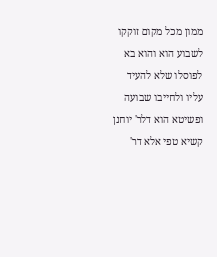ממון מכל מקום זוקקו לשבוע הוא והוא בא לפוסלו שלא להעיד עליו ולחייבו שבועה ופשיטא הוא דלר' יוחנן קשיא טפי אלא דר'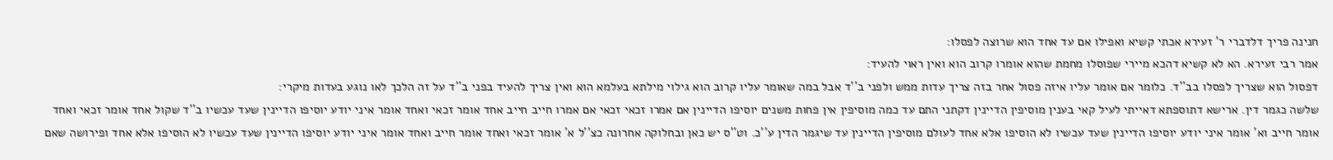חנינה פריך דלדברי ר' זעירא אכתי קשיא ואפילו אם עד אחד הוא שרוצה לפסלו:
אמר רבי זעירא. הא לא קשיא דהכא מיירי שפוסלו מחמת שהוא אומרו קרוב הוא ואין ראוי להעיד:
דפסול הוא שצריך לפסלו בב''ד. כלומר אם אומר עליו איזה פסול אחר בזה צריך עדות ממש ולפני ב''ד אבל במה שאומר עליו קרוב הוא גילוי מילתא בעלמא הוא ואין צריך להעיד בפני ב''ד על זה הלכך לאו נוגע בעדות מיקרי:
שלשה כגמר דין. ארישא דתוספתא דאייתי לעיל קאי בענין מוסיפין הדיינין דקתני התם עד כמה מוסיפין אין פחות משנים יוסיפו הדיינין אם אמרו זכאי זכאי אם אמרו חייב חייב אחד אומר זכאי ואחד אומר איני יודע יוסיפו הדיינין שעד עכשיו ב''ד שקול אחד אומר זכאי ואחד אומר חייב וא' אומר איני יודע יוסיפו הדיינין שעד עכשיו לא הוסיפו אלא אחד לעולם מוסיפין הדיינין עד שיגמר הדין ע''כ. וט''ס יש כאן ובחלוקה אחרונה כצ''ל א' אומר זכאי ואחד אומר חייב ואחד אומר איני יודע יוסיפו הדיינין שעד עכשיו לא הוסיפו אלא אחד ופירושה שאם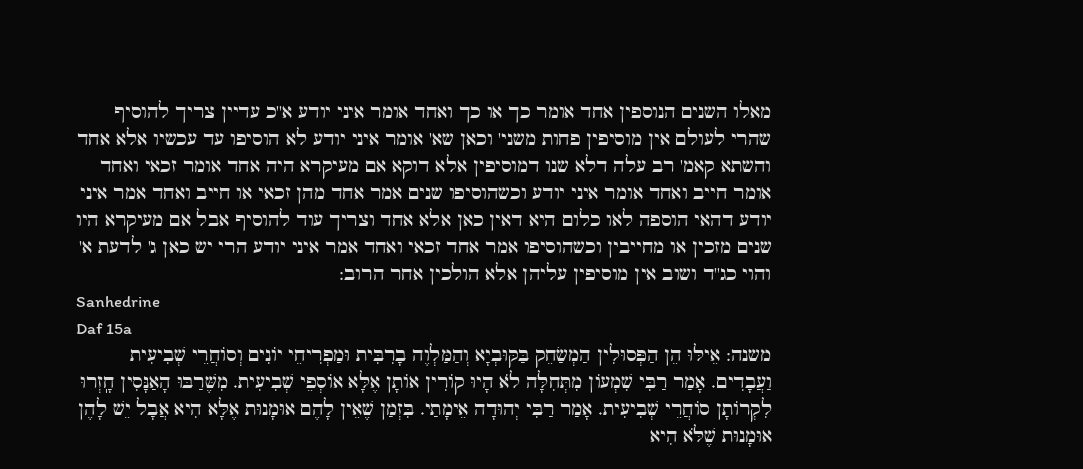מאלו השנים הנוספין אחד אומר כך או כך ואחד אומר איני יודע א''כ עדיין צריך להוסיף שהרי לעולם אין מוסיפין פחות משני' וכאן שא' אומר איני יודע לא הוסיפו עד עכשיו אלא אחד והשתא קאמ' רב עלה דלא שנו דמוסיפין אלא דוקא אם מעיקרא היה אחד אומר זכאי ואחד אומר חייב ואחד אומר איני יודע וכשהוסיפו שנים אמר אחד מהן זכאי או חייב ואחד אמר איני יודע דהאי הוספה לאו כלום היא דאין כאן אלא אחד וצריך עוד להוסיף אבל אם מעיקרא היו שנים מזכין או מחייבין וכשהוסיפו אמר אחד זכאי ואחד אמר איני יודע הרי יש כאן ג' לדעת א' והוי כג''ד ושוב אין מוסיפין עליהן אלא הולכין אחר הרוב:
Sanhedrine
Daf 15a
משנה: אֵילּוּ הֵן הַפְּסוּלִין הַמְשַׂחֵק בַּקּוּבְיָא וְהַמַּלְוֶה בָרִבִּית וּמַפְרִיחֵי יוֹנִים וְסוֹחֲרֵי שְׁבִיעִית וַעֲבָדִים. אָמַר רַבִּי שִׁמְעוֹן מִתְּחִלָּה לֹא הָיוּ קוֹרִין אוֹתָן אֶלָּא אוֹסְפֵי שְׁבִיעִית. מִשֶּׁרַבּוּ הָאַנָּסִין חָֽזְרוּ לִקְרוֹתָן סוֹחֲרֵי שְׁבִיעִית. אָמַר רַבִּי יְהוּדָה אֵימָתַי. בִּזְמַן שֶׁאֵין לָהֶם אוּמָנוּת אֶלָּא הִיא אֲבָל יֵשׁ לָהֶן אוּמָנוּת שֶׁלֹּא הִיא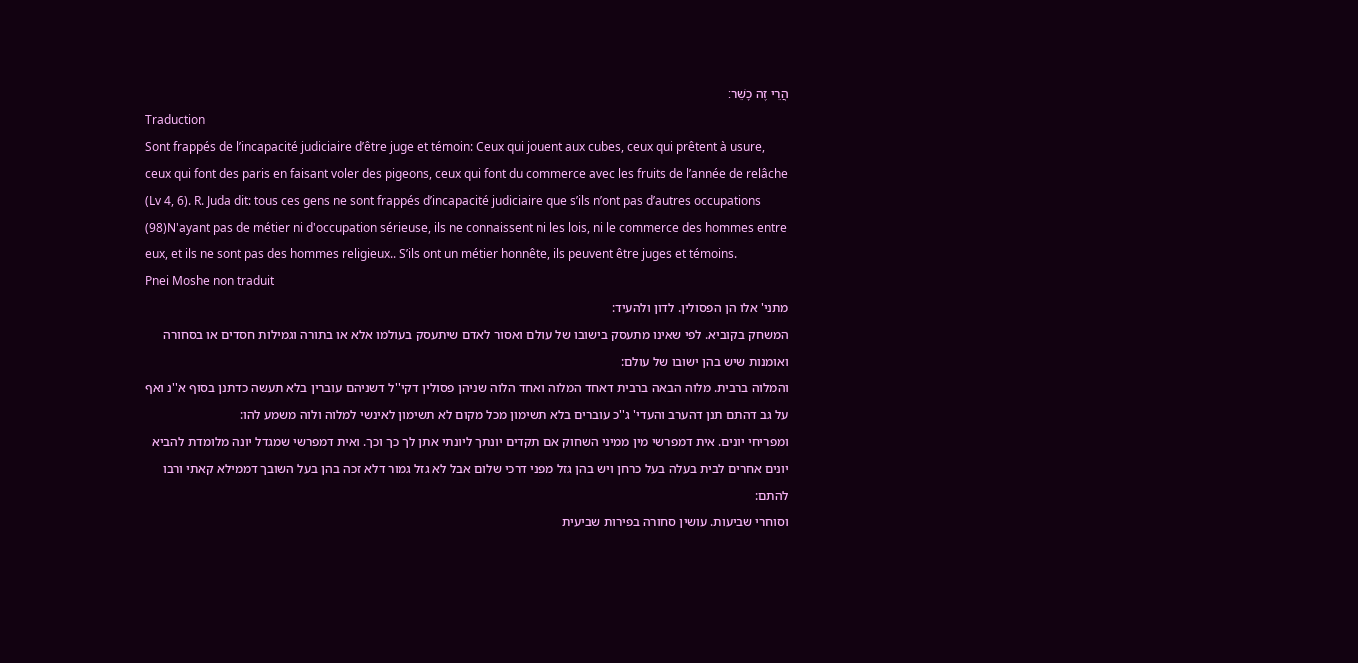הֲרֵי זֶה כָשֵׁר׃
Traduction
Sont frappés de l’incapacité judiciaire d’être juge et témoin: Ceux qui jouent aux cubes, ceux qui prêtent à usure, ceux qui font des paris en faisant voler des pigeons, ceux qui font du commerce avec les fruits de l’année de relâche (Lv 4, 6). R. Juda dit: tous ces gens ne sont frappés d’incapacité judiciaire que s’ils n’ont pas d’autres occupations (98)N'ayant pas de métier ni d'occupation sérieuse, ils ne connaissent ni les lois, ni le commerce des hommes entre eux, et ils ne sont pas des hommes religieux.. S’ils ont un métier honnête, ils peuvent être juges et témoins.
Pnei Moshe non traduit
מתני' אלו הן הפסולין. לדון ולהעיד:
המשחק בקוביא. לפי שאינו מתעסק בישובו של עולם ואסור לאדם שיתעסק בעולמו אלא או בתורה וגמילות חסדים או בסחורה ואומנות שיש בהן ישובו של עולם:
והמלוה ברבית. מלוה הבאה ברבית דאחד המלוה ואחד הלוה שניהן פסולין דקי''ל דשניהם עוברין בלא תעשה כדתנן בסוף א''נ ואף על גב דהתם תנן דהערב והעדי' ג''כ עוברים בלא תשימון מכל מקום לא תשימון לאינשי למלוה ולוה משמע להו:
ומפריחי יונים. אית דמפרשי מין ממיני השחוק אם תקדים יונתך ליונתי אתן לך כך וכך. ואית דמפרשי שמגדל יונה מלומדת להביא יונים אחרים לבית בעלה בעל כרחן ויש בהן גזל מפני דרכי שלום אבל לא גזל גמור דלא זכה בהן בעל השובך דממילא קאתי ורבו להתם:
וסוחרי שביעות. עושין סחורה בפירות שביעית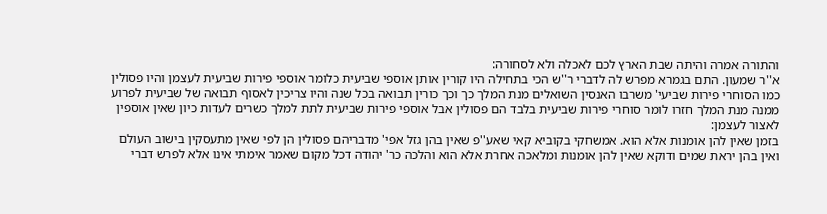והתורה אמרה והיתה שבת הארץ לכם לאכלה ולא לסחורה:
א''ר שמעון. התם בגמרא מפרש לה לדברי ר''ש הכי בתחילה היו קורין אותן אוספי שביעית כלומר אוספי פירות שביעית לעצמן והיו פסולין כמו הסוחרי פירות שביעי' משרבו האנסין השואלים מנת המלך כך וכך כורין תבואה בכל שנה והיו צריכין לאסוף תבואה של שביעית לפרוע ממנה מנת המלך חזרו לומר סוחרי פירות שביעית בלבד הם פסולין אבל אוספי פירות שביעית לתת למלך כשרים לעדות כיון שאין אוספין לאצור לעצמן:
בזמן שאין להן אומנות אלא הוא. אמשחקי בקוביא קאי שאע''פ שאין בהן גזל אפי' מדבריהם פסולין הן לפי שאין מתעסקין בישוב העולם ואין בהן יראת שמים ודוקא שאין להן אומנות ומלאכה אחרת אלא הוא והלכה כר' יהודה דכל מקום שאמר אימתי אינו אלא לפרש דברי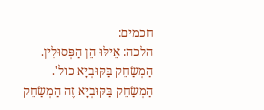חכמים:
הלכה: אֵילּוּ הֵן הַפְּסוּלִין. הַמְשַׂחֵק בַּקּוּבְיָא כול'. הַמְשַׂחֵק בַּקּוּבְיָא זֶה הַמְשַׂחֵק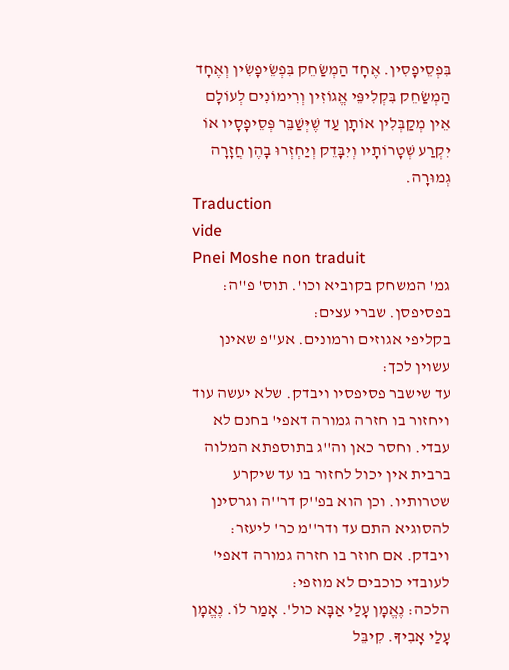בִּפְסֵיפָסִין. אֶחָד הַמְשַׂחֵק בִּפְשֵׂיפָשִׂין וְאֶחָד הַמְשַׂחֵק בִּקְלִיפֵּי אֱגוֹזִין וְרִימוֹנִים לְעוֹלָם אֵין מְקַבְּלִין אוֹתָן עַד שֶׁיְּשַׁבֵּר פְּסֵיפָסָיו אוֹ יִקְרַע שְׁטָרוֹתָיו וְיִבָּדֵק וְיַחְזְרוּ בָהֶן חֲזָרָה גְמוּרָה.
Traduction
vide
Pnei Moshe non traduit
גמ' המשחק בקוביא וכו'. תוס' פ''ה:
בפסיפסן. שברי עצים:
בקליפי אגוזים ורמונים. אע''פ שאינן עשוין לכך:
עד שישבר פסיפסיו ויבדק. שלא יעשה עוד ויחזור בו חזרה גמורה דאפי' בחנם לא עבדי. וחסר כאן וה''ג בתוספתא המלוה ברבית אין יכול לחזור בו עד שיקרע שטרותיו. וכן הוא בפ''ק דר''ה וגרסינן להסוגיא התם עד ודר''מ כר' ליעזר:
ויבדק. אם חוזר בו חזרה גמורה דאפי' לעובדי כוכבים לא מוזפי:
הלכה: נֶאֱמָן עָלַי אַבָּא כול'. אָמַר לוֹ. נֶאֱמָן עָלַי אָבִיךָ. קִיבֵּל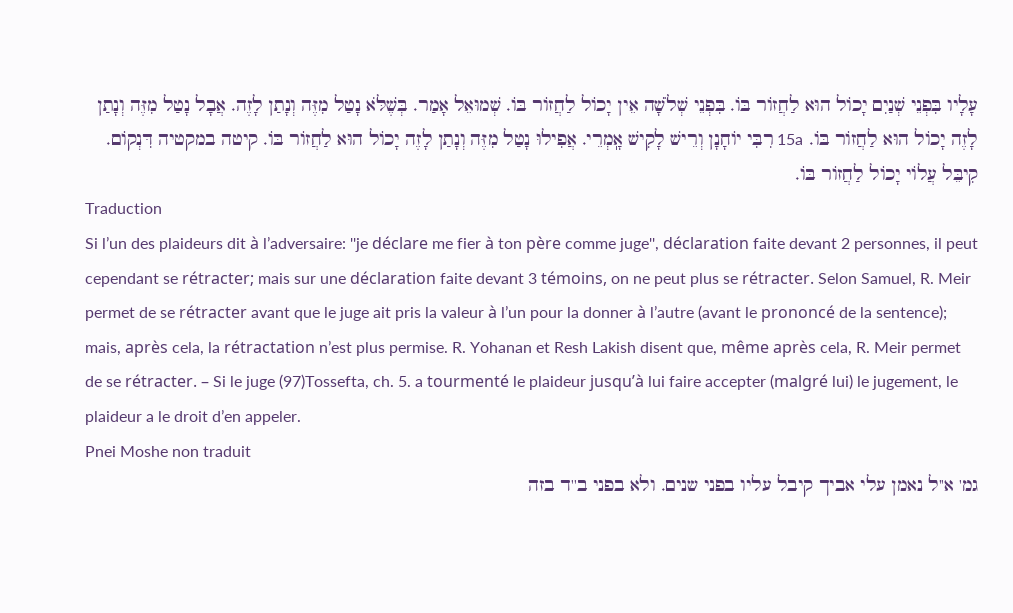עָלָיו בִּפְנֵי שְׁנַיִם יָכוֹל הוּא לַחֲזוֹר בּוֹ. בִּפְנֵי שְׁלֹשָׁה אֵין יָכוֹל לַחֲזוֹר בּוֹ. שְׁמוּאֵל אָמַר. בְּשֶׁלֹּא נָטַל מִזֶּה וְנָתַן לָזֶה. אֲבָל נָטַל מִזֶּה וְנָתַן לָזֶה יָכוֹל הוּא לַחֲזוֹר בּוֹ. 15a רִבִּי יוֹחָנָן וְרֵישׁ לָקִישׁ אָֽמְרֵי. אֲפִילוּ נָטַל מִזֶּה וְנָתַן לָזֶה יָכוֹל הוּא לַחֲזוֹר בּוֹ. קיטה במקטיה דִּנְקוֹם. קִיבֵּל עֲלוֹי יָכוֹל לַחֲזוֹר בּוֹ.
Traduction
Si l’un des plaideurs dit à l’adversaire: ''je déclare me fier à ton père comme juge'', déclaration faite devant 2 personnes, il peut cependant se rétracter; mais sur une déclaration faite devant 3 témoins, on ne peut plus se rétracter. Selon Samuel, R. Meir permet de se rétracter avant que le juge ait pris la valeur à l’un pour la donner à l’autre (avant le prononcé de la sentence); mais, après cela, la rétractation n’est plus permise. R. Yohanan et Resh Lakish disent que, même après cela, R. Meir permet de se rétracter. – Si le juge (97)Tossefta, ch. 5. a tourmenté le plaideur jusqu’à lui faire accepter (malgré lui) le jugement, le plaideur a le droit d’en appeler.
Pnei Moshe non traduit
גמ' א''ל נאמן עלי אביך קיבל עליו בפני שנים. ולא בפני ב''ד בזה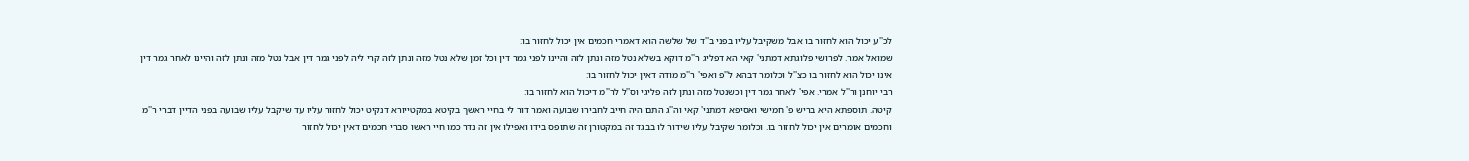לכ''ע יכול הוא לחזור בו אבל משקיבל עליו בפני ב''ד של שלשה הוא דאמרי חכמים אין יכול לחזור בו:
שמואל אמר. לפרושי פלוגתא דמתני' קאי הא דפליג ר''מ דוקא בשלא נטל מזה ונתן לזה והיינו לפני גמר דין וכל זמן שלא נטל מזה ונתן לזה קרי ליה לפני גמר דין אבל נטל מזה ונתן לזה והיינו לאחר גמר דין אינו יכול הוא לחזור בו כצ''ל וכלומר דבהא ל''פ ואפי' ר''מ מודה דאין יכול לחזור בו:
רבי יוחנן ור''ל אמרי. אפי' לאחר גמר דין וכשנטל מזה ונתן לזה פליגי וס''ל לר''מ דיכול הוא לחזור בו:
קיטה. תוספתא היא בריש פ' חמישי ואסיפא דמתני' קאי וה''ג התם היה חייב לחבירו שבועה ואמר דור לי בחיי ראשך בקיטא במקטייורא דנקיט יכול לחזור עליו עד שיקבל עליו שבועה בפני הדיין דברי ר''מ וחכמים אומרים אין יכול לחזור בו. וכלומר שקיבל עליו שידור לו בבגד זה במקטורן זה שתופס בידו ואפילו אין זה נדר כמו חיי ראשו סברי חכמים דאין יכול לחזור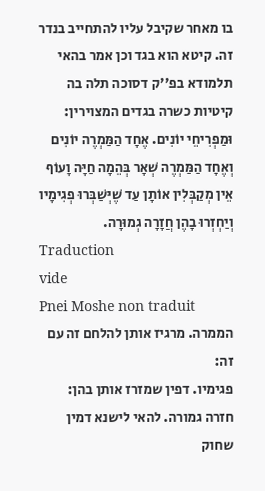בו מאחר שקיבל עליו להתחייב בנדר זה. קיטא הוא בגד וכן אמר בהאי תלמודא בפ''ק דסוכה תלה בה קיטיות כשרה בגדים המצוירין:
וּמַפְרִיחֵי יוֹנִים. אֶחָד הַמַּמְרֶה יוֹנִים וְאֶחָד הַמַּמְרֶה שְׁאָר בְּהֵמָה חַיָּה וָעוֹף אֵין מְקַבְּלִין אוֹתָן עַד שֶׁיְּשַׁבְּרוּ פְגִימָיו וְיַחְזְרוּ בָהֶן חֲזָרָה גְמוּרָה.
Traduction
vide
Pnei Moshe non traduit
הממרה. מרגיז אותן להלחם זה עם זה:
פגימיו. דפין שמזרז אותן בהן:
חזרה גמורה. להאי לישנא דמין שחוק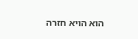הוא הויא חזרה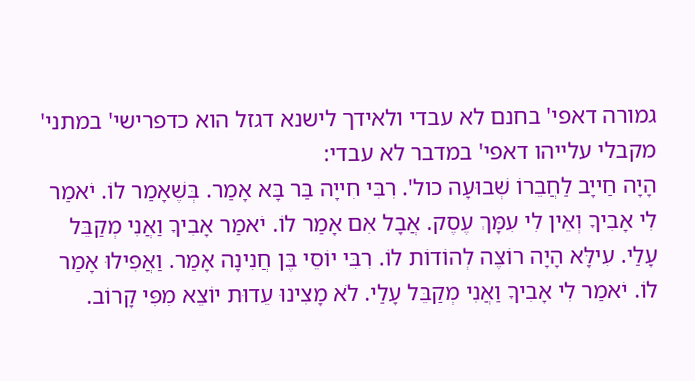גמורה דאפי' בחנם לא עבדי ולאידך לישנא דגזל הוא כדפרישי' במתני' מקבלי עלייהו דאפי' במדבר לא עבדי:
הָיָה חַייָב לַחֲבֵרוֹ שְׁבוּעָה כול'. רִבִּי חִייָה בַּר בָּא אָמַר. בְּשֶׁאָמַר לוֹ. יֹאמַר לִי אָבִיךָ וְאֵין לִי עִמָּךְ עֶסֶק. אֲבָל אִם אָמַר לוֹ. יֹאמַר אָבִיךָ וַאֲנִי מְקַבֵּל עָלַי. עִילָּא הָיָה רוֹצֶה לְהוֹדוֹת לוֹ. רִבִּי יוֹסֵי בֶּן חֲנִינָה אָמַר. וַאֲפִילוּ אָמַר לוֹ. יֹאמַר לִי אָבִיךָ וַאֲנִי מְקַבֵּל עָלַי. לֹא מָצִינוּ עֵדוּת יוֹצֵא מִפִּי קָרוֹב.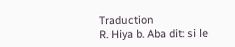Traduction
R. Hiya b. Aba dit: si le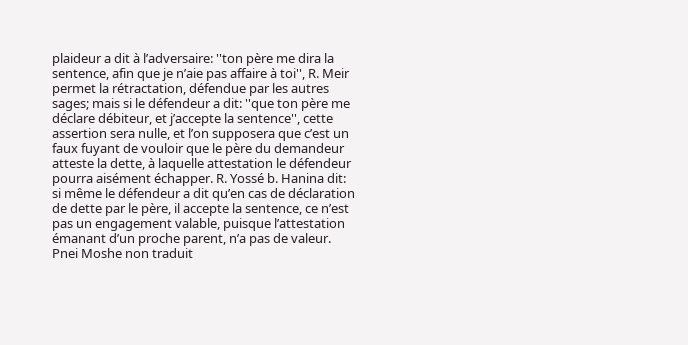plaideur a dit à l’adversaire: ''ton père me dira la sentence, afin que je n’aie pas affaire à toi'', R. Meir permet la rétractation, défendue par les autres sages; mais si le défendeur a dit: ''que ton père me déclare débiteur, et j’accepte la sentence'', cette assertion sera nulle, et l’on supposera que c’est un faux fuyant de vouloir que le père du demandeur atteste la dette, à laquelle attestation le défendeur pourra aisément échapper. R. Yossé b. Hanina dit: si même le défendeur a dit qu’en cas de déclaration de dette par le père, il accepte la sentence, ce n’est pas un engagement valable, puisque l’attestation émanant d’un proche parent, n’a pas de valeur.
Pnei Moshe non traduit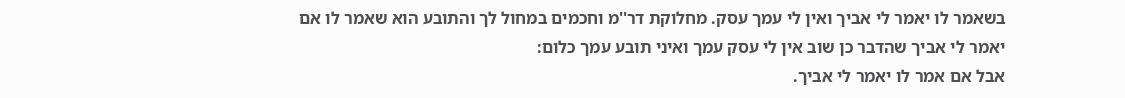בשאמר לו יאמר לי אביך ואין לי עמך עסק. מחלוקת דר''מ וחכמים במחול לך והתובע הוא שאמר לו אם יאמר לי אביך שהדבר כן שוב אין לי עסק עמך ואיני תובע עמך כלום:
אבל אם אמר לו יאמר לי אביך.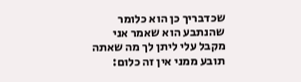שכדבריך כן הוא כלומר שהנתבע הוא שאמר אני מקבל עלי ליתן לך מה שאתה תובע ממני אין זה כלום: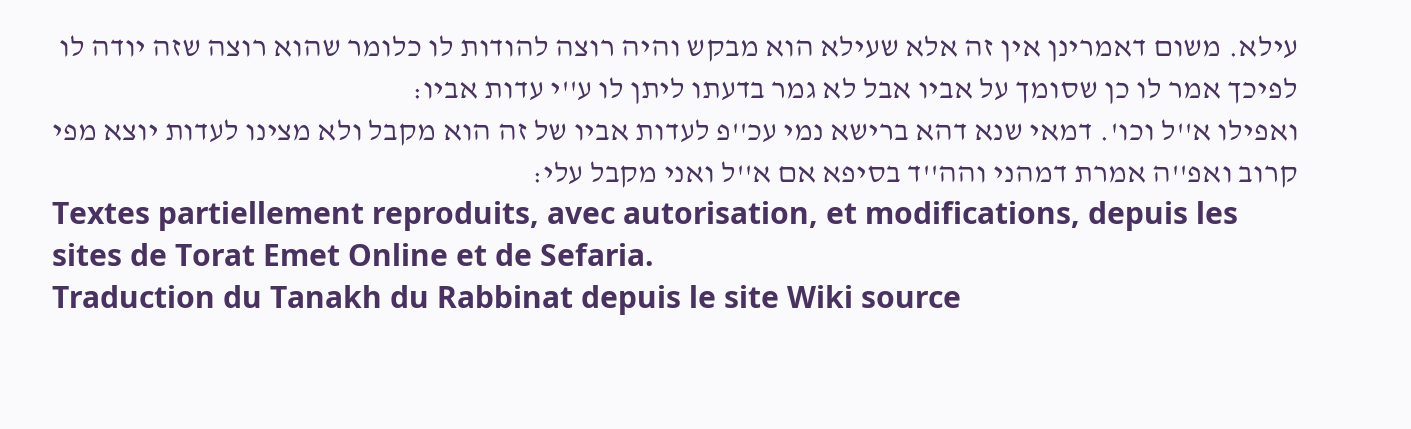עילא. משום דאמרינן אין זה אלא שעילא הוא מבקש והיה רוצה להודות לו כלומר שהוא רוצה שזה יודה לו לפיכך אמר לו כן שסומך על אביו אבל לא גמר בדעתו ליתן לו ע''י עדות אביו:
ואפילו א''ל וכו'. דמאי שנא דהא ברישא נמי עכ''פ לעדות אביו של זה הוא מקבל ולא מצינו לעדות יוצא מפי קרוב ואפ''ה אמרת דמהני והה''ד בסיפא אם א''ל ואני מקבל עלי:
Textes partiellement reproduits, avec autorisation, et modifications, depuis les sites de Torat Emet Online et de Sefaria.
Traduction du Tanakh du Rabbinat depuis le site Wiki source